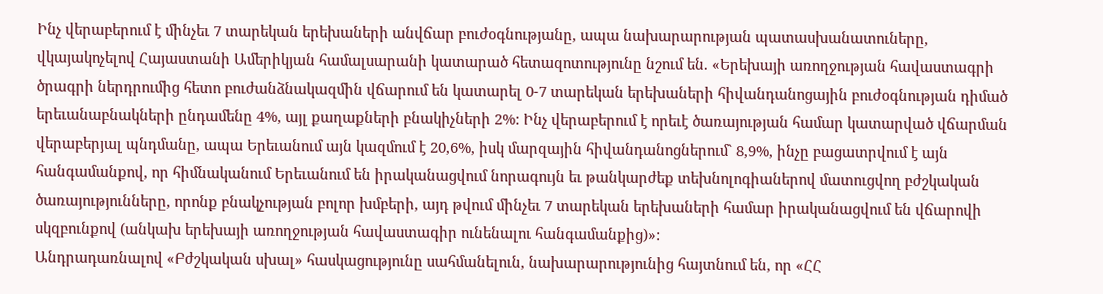Ինչ վերաբերում է մինչեւ 7 տարեկան երեխաների անվճար բուժօգնությանը, ապա նախարարության պատասխանատուները, վկայակոչելով Հայաստանի Ամերիկյան համալսարանի կատարած հետազոտությունը նշում են. «Երեխայի առողջության հավաստագրի ծրագրի ներդրումից հետո բուժանձնակազմին վճարում են կատարել 0-7 տարեկան երեխաների հիվանդանոցային բուժօգնության դիմած երեւանաբնակների ընդամենը 4%, այլ քաղաքների բնակիչների 2%: Ինչ վերաբերում է որեւէ ծառայության համար կատարված վճարման վերաբերյալ պնդմանը, ապա Երեւանում այն կազմում է 20,6%, իսկ մարզային հիվանդանոցներում` 8,9%, ինչը բացատրվում է այն հանգամանքով, որ հիմնականում Երեւանում են իրականացվում նորագույն եւ թանկարժեք տեխնոլոգիաներով մատուցվող բժշկական ծառայությունները, որոնք բնակչության բոլոր խմբերի, այդ թվում մինչեւ 7 տարեկան երեխաների համար իրականացվում են վճարովի սկզբունքով (անկախ երեխայի առողջության հավաստագիր ունենալու հանգամանքից)»:
Անդրադառնալով «Բժշկական սխալ» հասկացությունը սահմանելուն, նախարարությունից հայտնում են, որ «ՀՀ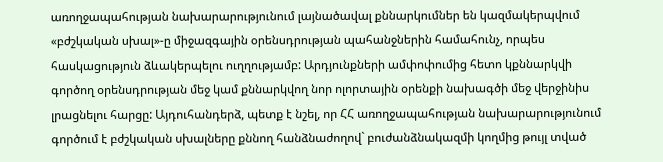առողջապահության նախարարությունում լայնածավալ քննարկումներ են կազմակերպվում «բժշկական սխալ»-ը միջազգային օրենսդրության պահանջներին համահունչ, որպես հասկացություն ձևակերպելու ուղղությամբ: Արդյունքների ամփոփումից հետո կքննարկվի գործող օրենսդրության մեջ կամ քննարկվող նոր ոլորտային օրենքի նախագծի մեջ վերջինիս լրացնելու հարցը: Այդուհանդերձ, պետք է նշել, որ ՀՀ առողջապահության նախարարությունում գործում է բժշկական սխալները քննող հանձնաժողով` բուժանձնակազմի կողմից թույլ տված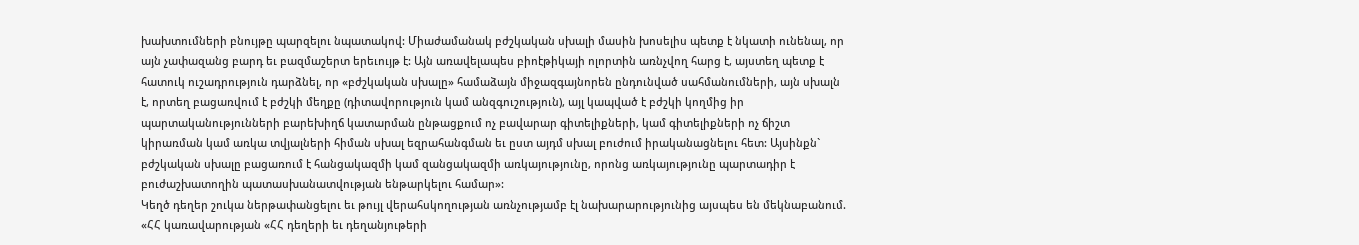խախտումների բնույթը պարզելու նպատակով: Միաժամանակ բժշկական սխալի մասին խոսելիս պետք է նկատի ունենալ, որ այն չափազանց բարդ եւ բազմաշերտ երեւույթ է: Այն առավելապես բիոէթիկայի ոլորտին առնչվող հարց է, այստեղ պետք է հատուկ ուշադրություն դարձնել, որ «բժշկական սխալը» համաձայն միջազգայնորեն ընդունված սահմանումների, այն սխալն է, որտեղ բացառվում է բժշկի մեղքը (դիտավորություն կամ անզգուշություն), այլ կապված է բժշկի կողմից իր պարտականությունների բարեխիղճ կատարման ընթացքում ոչ բավարար գիտելիքների, կամ գիտելիքների ոչ ճիշտ կիրառման կամ առկա տվյալների հիման սխալ եզրահանգման եւ ըստ այդմ սխալ բուժում իրականացնելու հետ: Այսինքն` բժշկական սխալը բացառում է հանցակազմի կամ զանցակազմի առկայությունը, որոնց առկայությունը պարտադիր է բուժաշխատողին պատասխանատվության ենթարկելու համար»:
Կեղծ դեղեր շուկա ներթափանցելու եւ թույլ վերահսկողության առնչությամբ էլ նախարարությունից այսպես են մեկնաբանում. «ՀՀ կառավարության «ՀՀ դեղերի եւ դեղանյութերի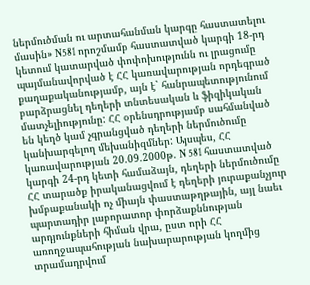ներմուծման ու արտահանման կարգը հաստատելու մասին» N581 որոշմամբ հաստատված կարգի 18-րդ կետում կատարված փոփոխությունն ու լրացումը պայմանավորված է ՀՀ կառավարության որդեգրած քաղաքականությամբ, այն է` հանրապետությունում բարձրացնել դեղերի տնտեսական և ֆիզիկական մատչելիությունը: ՀՀ օրենսդրությամբ սահմանված են կեղծ կամ չգրանցված դեղերի ներմուծումը կանխարգելող մեխանիզմներ: Այսպես, ՀՀ կառավարության 20.09.2000թ. N 581 հաստատված կարգի 24-րդ կետի համաձայն, դեղերի ներմուծումը ՀՀ տարածք իրականացվում է դեղերի յուրաքանչյուր խմբաքանակի ոչ միայն փաստաթղթային, այլ նաեւ պարտադիր լաբորատոր փորձաքննության արդյունքների հիման վրա, ըստ որի ՀՀ առողջապահության նախարարության կողմից տրամադրվում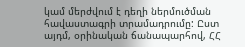կամ մերժվում է դեղի ներմուծման հավաստագրի տրամադրումը: Ըստ այդմ, օրինական ճանապարհով, ՀՀ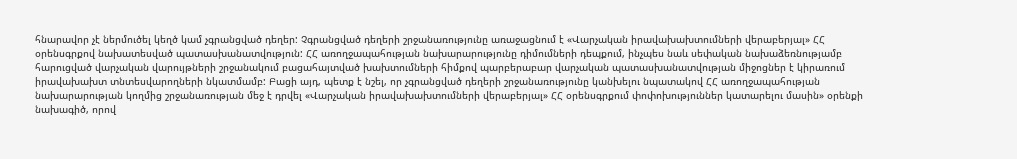հնարավոր չէ ներմուծել կեղծ կամ չգրանցված դեղեր: Չգրանցված դեղերի շրջանառությունը առաջացնում է «Վարչական իրավախախտումների վերաբերյալ» ՀՀ օրենսգրքով նախատեսված պատասխանատվություն: ՀՀ առողջապահության նախարարությունը դիմումների դեպքում, ինչպես նաև սեփական նախաձեռնությամբ հարուցված վարչական վարույթների շրջանակում բացահայտված խախտումների հիմքով պարբերաբար վարչական պատասխանատվության միջոցներ է կիրառում իրավախախտ տնտեսվարողների նկատմամբ: Բացի այդ, պետք է նշել, որ չգրանցված դեղերի շրջանառությունը կանխելու նպատակով ՀՀ առողջապահության նախարարության կողմից շրջանառության մեջ է դրվել «Վարչական իրավախախտումների վերաբերյալ» ՀՀ օրենսգրքում փոփոխություններ կատարելու մասին» օրենքի նախագիծ, որով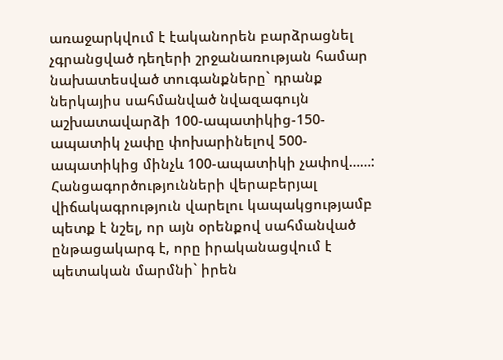առաջարկվում է էականորեն բարձրացնել չգրանցված դեղերի շրջանառության համար նախատեսված տուգանքները` դրանք ներկայիս սահմանված նվազագույն աշխատավարձի 100-ապատիկից-150-ապատիկ չափը փոխարինելով 500-ապատիկից մինչև 100-ապատիկի չափով……: Հանցագործությունների վերաբերյալ վիճակագրություն վարելու կապակցությամբ պետք է նշել, որ այն օրենքով սահմանված ընթացակարգ է, որը իրականացվում է պետական մարմնի` իրեն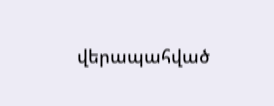վերապահված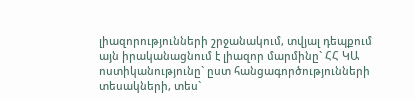լիազորությունների շրջանակում, տվյալ դեպքում այն իրականացնում է լիազոր մարմինը` ՀՀ ԿԱ ոստիկանությունը` ըստ հանցագործությունների տեսակների, տես`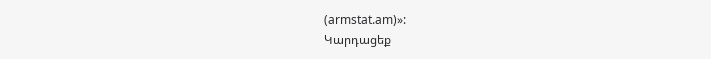(armstat.am)»:
Կարդացեք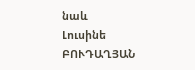նաև
Լուսինե ԲՈՒԴԱՂՅԱՆ